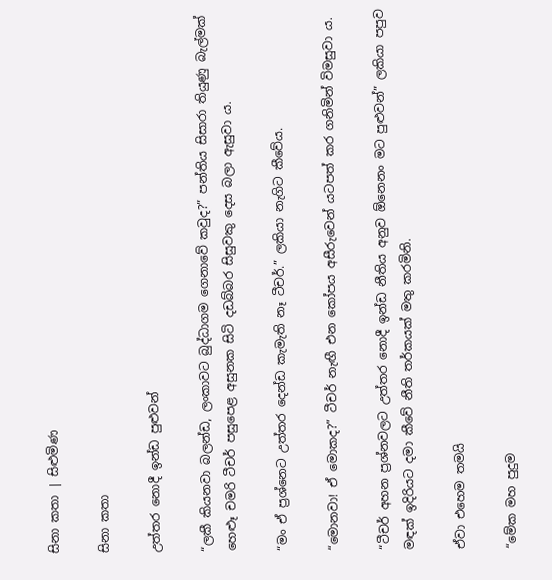සිනා කතා | සිළුමිණ

සිනා කතා

උත්තර නොදී ඉන්ඩ පුළුවන්

“ලකී කියනවා බලන්ඩ, ලංකාවට බුද්ධාගම ගෙනාවේ කවුද?” පන්තිය සිසාරා තියුණු බැල්මක් හෙළූ චමරි ටීචර් පසුපෙළ අසුනක සිටි දඩබ්බර සිසුවකු දෙස බලා ඇසුවා ය.

“මං ඒ ප්‍රශ්නෙට උත්තර දෙන්ඩ කැමැති නෑ ටීචර්.” ලකියා නැගිට කීවේය.

“මොනවා! ඒ මොකද?” ටීචර් නැඟී එන කෝපය අසීරුවෙන් යටපත් කර ගනිමින් විමසුවා ය.

“ටීචර් අහන ප්‍රශ්නවලට උත්තර නොදී ඉන්ඩ නීතිය අනුව ‍ඕනෙනං මට පුළුවන්” ලකියා පපුව මඳක් ඉදිරියට දමා කීවේ නීති තර්කයක් මතු කරමිනි.

ඒවා එහෙම තමයි

“මේක මහ පුදුම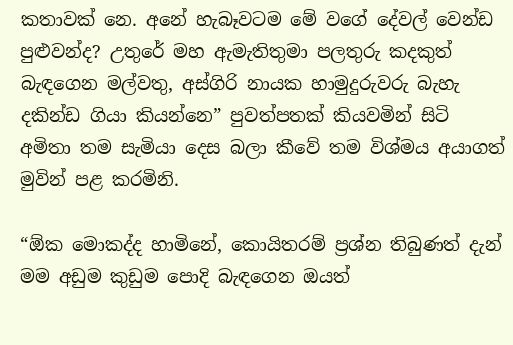කතාවක් නෙ. අනේ හැබෑවටම මේ වගේ දේවල් වෙන්ඩ පුළුවන්ද? උතුරේ මහ ඇමැතිතුමා පලතුරු කදකුත් බැඳගෙන මල්වතු, අස්ගිරි නායක හාමුදුරුවරු බැහැ දකින්ඩ ගියා කියන්නෙ” පුවත්පතක් කියවමින් සිටි අමිතා තම සැමියා දෙස බලා කීවේ තම විශ්මය අයාගත් මුවින් පළ කරමිනි.

“ඕක මොකද්ද හාමිනේ, කොයිතරම් ප්‍රශ්න තිබුණත් දැන් මම අඩුම කුඩුම පොදි බැඳගෙන ඔයත්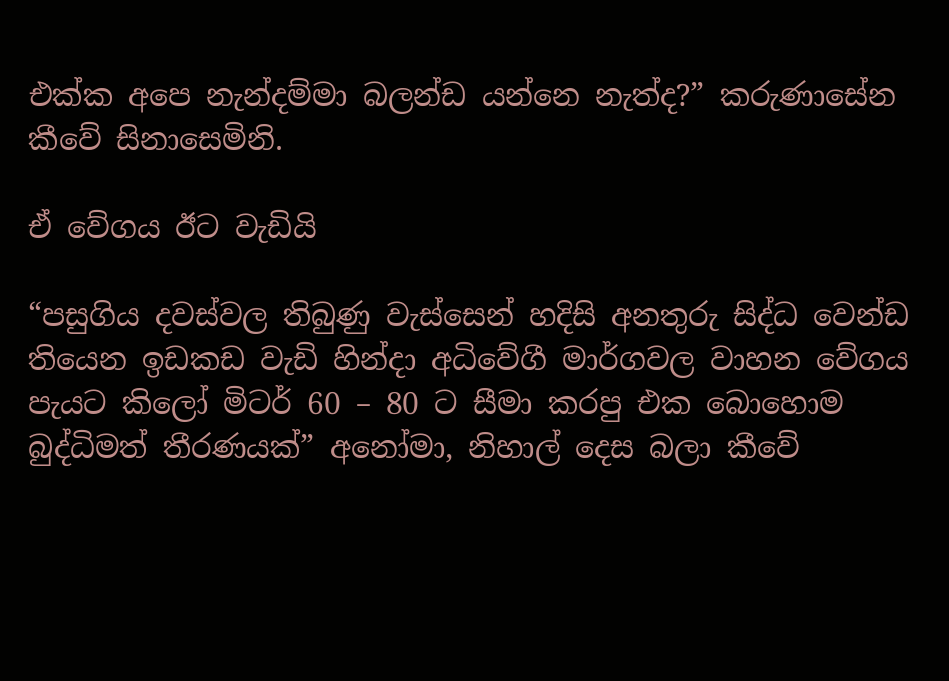එක්ක අපෙ නැන්දම්මා බලන්ඩ යන්නෙ නැත්ද?” කරුණාසේන කීවේ සිනාසෙමිනි.

ඒ වේගය ඊට වැඩියි

“පසුගිය දවස්වල තිබුණු වැස්සෙන් හදිසි අනතුරු සිද්ධ වෙන්ඩ තියෙන ඉඩකඩ වැඩි හින්දා අධිවේගී මාර්ගවල වාහන වේගය පැයට කිලෝ මිටර් 60 – 80 ට සීමා කරපු එක බොහොම බුද්ධිමත් තීරණයක්” අනෝමා, නිහාල් දෙස බලා කීවේ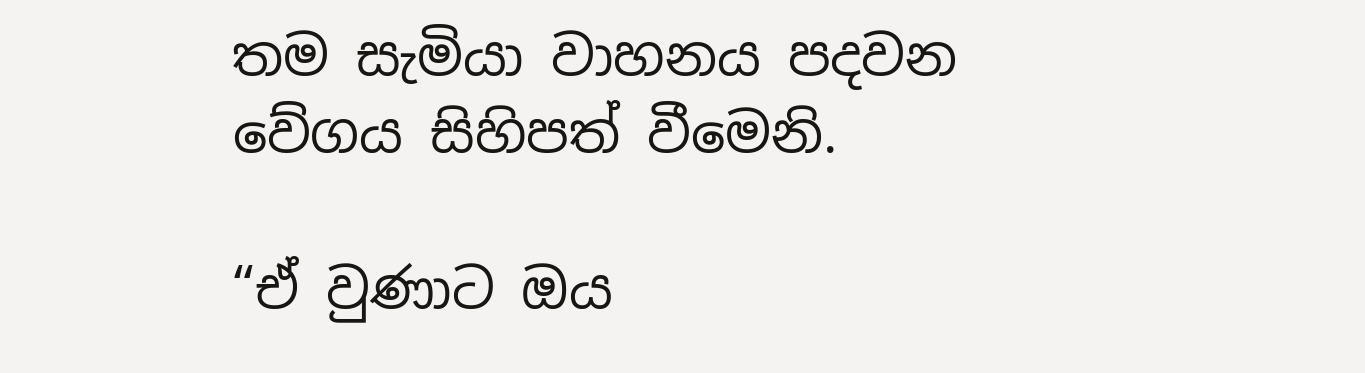තම සැමියා වාහනය පදවන වේගය සිහිපත් වීමෙනි.

“ඒ වුණාට ඔය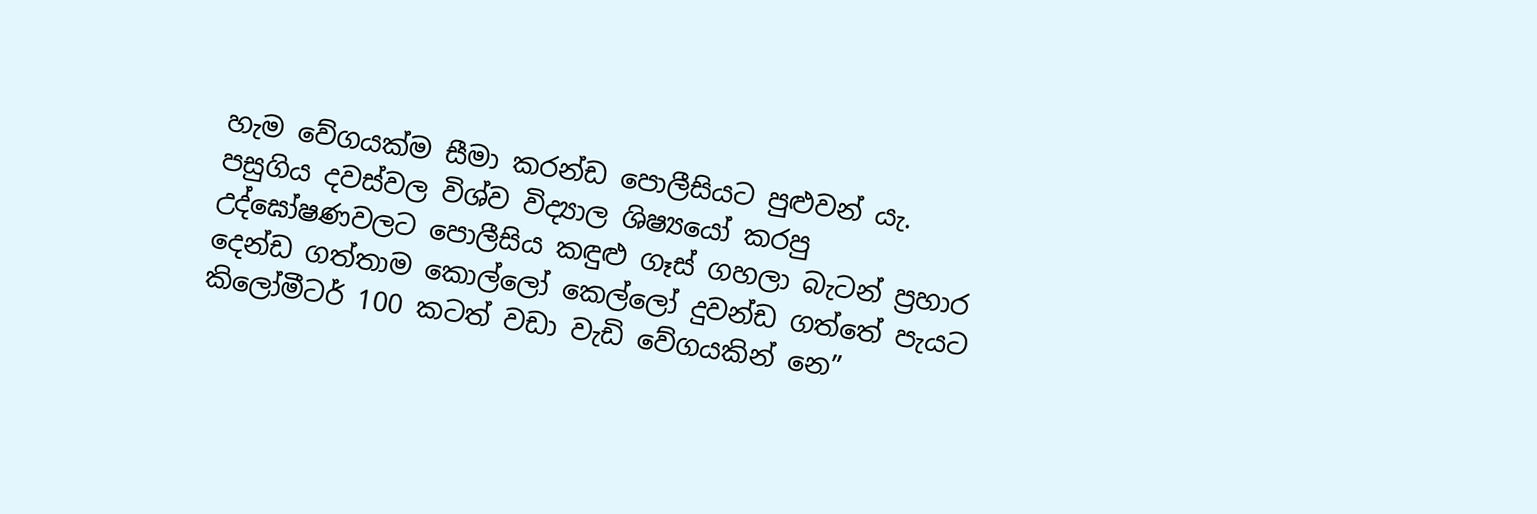හැම වේගයක්ම සීමා කරන්ඩ පොලීසියට පුළුවන් යැ. පසුගිය දවස්වල විශ්ව විද්‍යාල ශිෂ්‍යයෝ කරපු උද්ඝෝෂණවලට පොලීසිය කඳුළු ගෑස් ගහලා බැටන් ප්‍රහාර දෙන්ඩ ගත්තාම කොල්ලෝ කෙල්ලෝ දුවන්ඩ ගත්තේ පැයට කිලෝමීටර් 100 කටත් වඩා වැඩි වේගයකින් නෙ”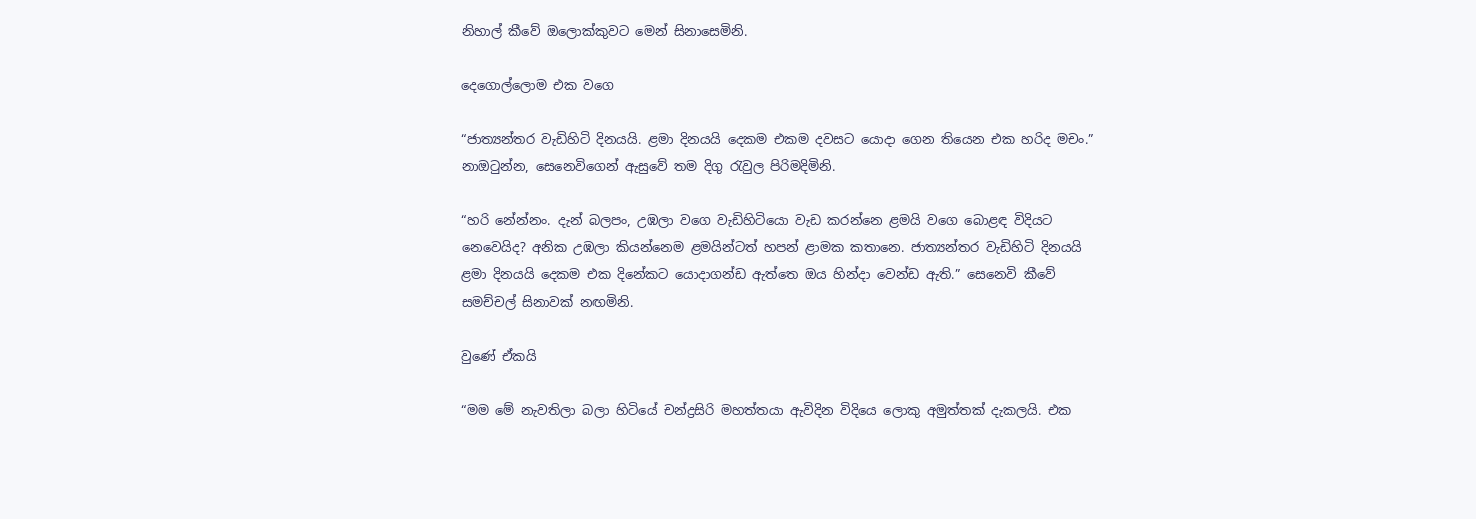නිහාල් කීවේ ඔලොක්කුවට මෙන් සිනාසෙමිනි.

දෙගොල්ලොම එක වගෙ

“ජාත්‍යන්තර වැඩිහිටි දිනයයි. ළමා දිනයයි දෙකම එකම දවසට යොදා ගෙන තියෙන එක හරිද මචං.” නාඔටුන්න, සෙනෙවිගෙන් ඇසුවේ තම දිගු රැවුල පිරිමදිමිනි.

“හරි නේන්නං. දැන් බලපං, උඹලා වගෙ වැඩිහිටියො වැඩ කරන්නෙ ළමයි වගෙ බොළඳ විදියට නෙවෙයිද? අනික උඹලා කියන්නෙම ළමයින්ටත් හපන් ළාමක කතානෙ. ජාත්‍යන්තර වැඩිහිටි දිනයයි ළමා දිනයයි දෙකම එක දිනේකට යොදාගන්ඩ ඇත්තෙ ඔය හින්දා වෙන්ඩ ඇති.” සෙනෙවි කීවේ සමච්චල් සිනාවක් නඟමිනි.

වුණේ ඒකයි

“මම මේ නැවතිලා බලා හිටියේ චන්ද්‍රසිරි මහත්තයා ඇවිදින විදියෙ ලොකු අමුත්තක් දැකලයි. එක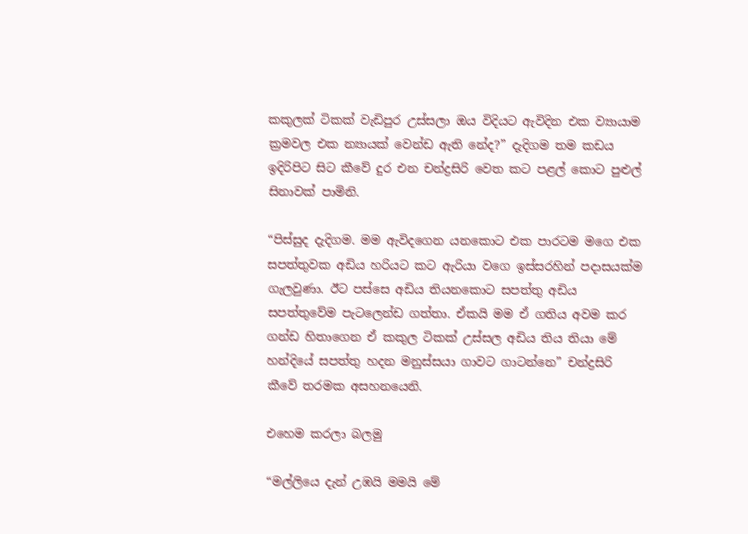කකුලක් ටිකක් වැඩිපුර උස්සලා ඔය විදියට ඇවිදින එක ව්‍යායාම ක්‍රමවල එක න්‍යායක් වෙන්ඩ ඇති ‍නේද?” දැදිගම තම කඩය ඉදිරිපිට සිට කීවේ දුර එන චන්ද්‍රසිරි වෙත කට පළල් කොට පුළුල් සිනාවක් පාමිනි.

“පිස්සුද දැදිගම. මම ඇවිදගෙන යනකොට එක පාරටම මගෙ එක සපත්තුවක අඩිය හරියට කට ඇරියා වගෙ ඉස්සරහින් පදාසයක්ම ගැලවුණා. ඊට පස්සෙ අඩිය තියනකොට සපත්තු අඩිය සපත්තුවේම පැටලෙන්ඩ ගත්තා. ඒකයි මම ඒ ගතිය අවම කර ගන්ඩ හිතාගෙන ඒ කකුල ටිකක් උස්සල අඩිය තිය තියා මේ හන්දියේ සපත්තු හදන මනුස්සයා ගාවට ගාටන්නෙ” චන්ද්‍රසිරි කීවේ තරමක අසහනයෙනි.

එහෙම කරලා බලමු

“මල්ලියෙ දැන් උඹයි මමයි මේ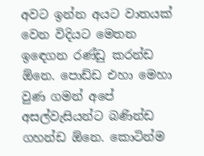අවට ඉන්න අයට වාතයක් වෙන විදියට මෙතන ඉඳ‍ෙගන රණ්ඩු කරන්ඩ ඕනෙ. පොඩ්ඩ එහා මෙහා වුණ ගමන් අපේ අසල්වැසියන්ට බණින්ඩ ගහන්ඩ ඕනෙ. කොටින්ම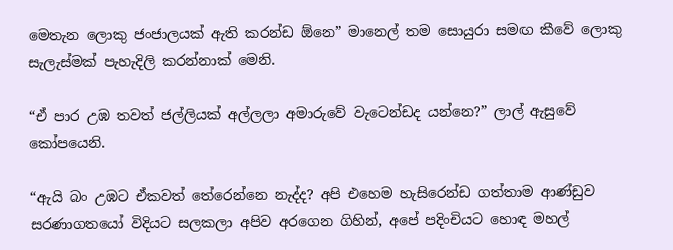මෙතැන ලොකු ජංජාලයක් ඇති කරන්ඩ ඕනෙ” මානෙල් තම සොයුරා සමඟ කීවේ ලොකු සැලැස්මක් පැහැදිලි කරන්නාක් මෙනි.

“ඒ පාර උඹ තවත් ජල්ලියක් අල්ලලා අමාරුවේ වැටෙන්ඩද යන්නෙ?” ලාල් ඇසුවේ කෝපයෙනි.

“ඇයි බං උඹට ඒකවත් තේරෙන්නෙ නැද්ද? අපි එහෙම හැසිරෙන්ඩ ගත්තාම ආණ්ඩුව සරණාගතයෝ විදියට සලකලා අපිව අරගෙන ගිහින්, අපේ පදිංචියට හොඳ මහල්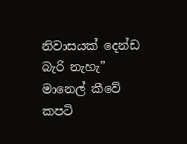නිවාසයක් දෙන්ඩ බැරි නැහැ” මානෙල් කීවේ කපටි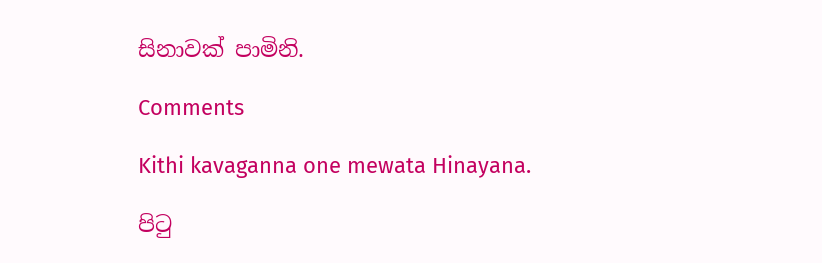සිනාවක් පාමිනි.

Comments

Kithi kavaganna one mewata Hinayana.

පිටු